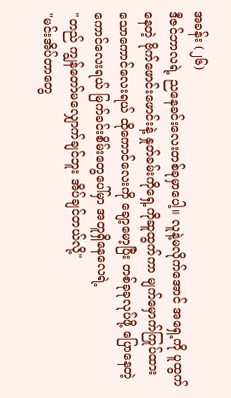အခန်း (၂၆)
ဒီဇင်ဘာလရဲ့ ညနေခင်းလေးတစ်ခုမှာပေါ့။ လူနဲ့မလိုက်အောင် အရှေ့ကို ပူထွက်နေတဲ့ ဗိုက်ဖောင်းဖောင်းနဲ့ နှုတ်ခမ်းကိုရှေ့ကိုဆူထွက်ကာ မျက်မှောက်ကြုပ်ထားသောကောင်လေးရယ် ထိုကောင်လေးကို ချော့မော့ပြီး တစ်ခုခုလုပ်ဖို့ ပြောနေတဲ့ ကောင်လေးရယ် မြက်ခင်းစိမ်းတွေပေါ်မှာ အတူရှိနေလေရဲ့
"တည် ကျွန်တော်မလျှောက်ချင်ဘူး အိပ်ချင်တယ်လို့"
"မင်းအိပ်တာတွေ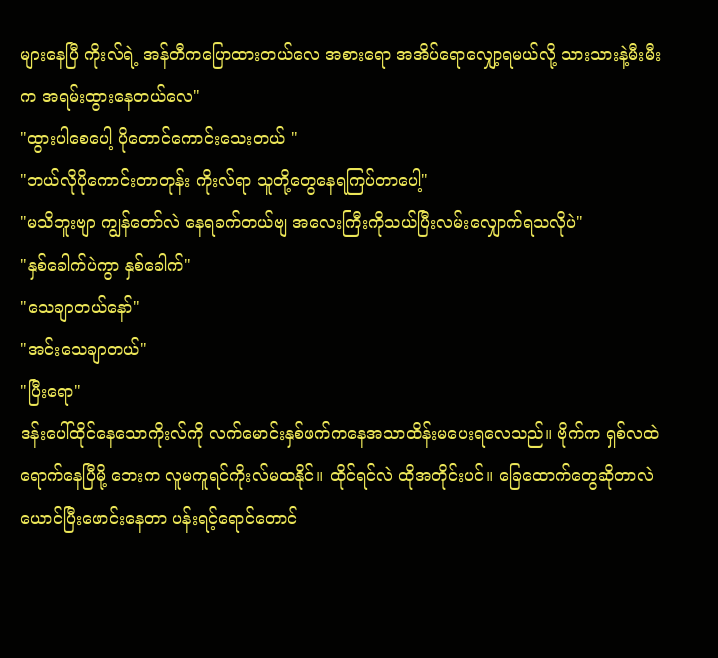များနေပြီ ကိုးလ်ရဲ့ အန်တီကပြောထားတယ်လေ အစားရော အအိပ်ရောလျှော့ရမယ်လို့ သားသားနဲ့မီးမီးက အရမ်းထွားနေတယ်လေ"
"ထွားပါစေပေါ့ ပိုတောင်ကောင်းသေးတယ် "
"ဘယ်လိုပိုကောင်းတာတုန်း ကိုးလ်ရာ သူတို့တွေနေရကြပ်တာပေါ့"
"မသိဘူးဗျာ ကျွန်တော်လဲ နေရခက်တယ်ဗျ အလေးကြီးကိုသယ်ပြီးလမ်းလျှောက်ရသလိုပဲ"
"နှစ်ခေါက်ပဲကွာ နှစ်ခေါက်"
"သေချာတယ်နော်"
"အင်းသေချာတယ်"
"ပြီးရော"
ဒန်းပေါ်ထိုင်နေသောကိုးလ်ကို လက်မောင်းနှစ်ဖက်ကနေအသာထိန်းမပေးရလေသည်။ ဗိုက်က ရှစ်လထဲရောက်နေပြီမို့ ဘေးက လူမကူရင်ကိုးလ်မထနိုင်။ ထိုင်ရင်လဲ ထိုအတိုင်းပင်။ ခြေထောက်တွေဆိုတာလဲ ယောင်ပြီးဖောင်းနေတာ ပန်းရင့်ရောင်တောင်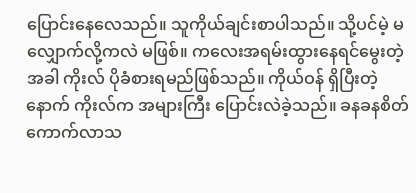ပြောင်းနေလေသည်။ သူကိုယ်ချင်းစာပါသည်။ သို့ပင်မဲ့ မလျှောက်လို့ကလဲ မဖြစ်။ ကလေးအရမ်းထွားနေရင်မွေးတဲ့ အခါ ကိုးလ် ပိုခံစားရမည်ဖြစ်သည်။ ကိုယ်ဝန် ရှိပြီးတဲ့နောက် ကိုးလ်က အများကြီး ပြောင်းလဲခဲ့သည်။ ခနခနစိတ်ကောက်လာသ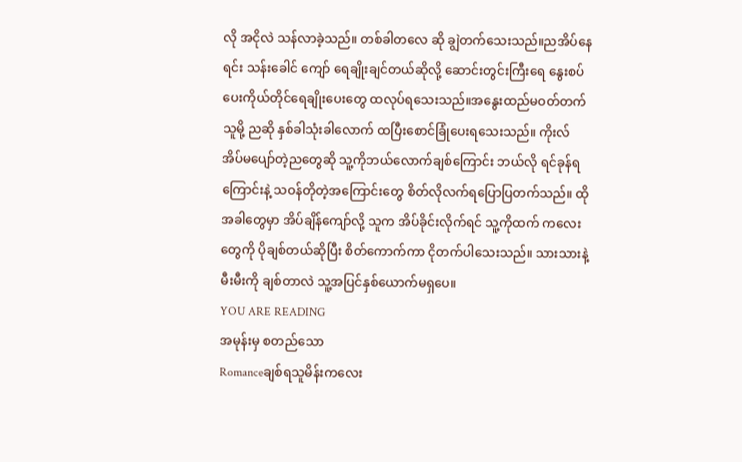လို အငိုလဲ သန်လာခဲ့သည်။ တစ်ခါတလေ ဆို ချွဲတက်သေးသည်။ညအိပ်နေရင်း သန်းခေါင် ကျော် ရေချိုးချင်တယ်ဆိုလို့ ဆောင်းတွင်းကြီးရေ နွေးစပ်ပေးကိုယ်တိုင်ရေချိုးပေးတွေ ထလုပ်ရသေးသည်။အနွေးထည်မဝတ်တက်သူမို့ ညဆို နှစ်ခါသုံးခါလောက် ထပြီးစောင်ခြုံပေးရသေးသည်။ ကိုးလ် အိပ်မပျော်တဲ့ညတွေဆို သူ့ကိုဘယ်လောက်ချစ်ကြောင်း ဘယ်လို ရင်ခုန်ရကြောင်းနဲ့ သဝန်တိုတဲ့အကြောင်းတွေ စိတ်လိုလက်ရပြောပြတက်သည်။ ထိုအခါတွေမှာ အိပ်ချိန်ကျော်လို့ သူက အိပ်ခိုင်းလိုက်ရင် သူ့ကိုထက် ကလေးတွေကို ပိုချစ်တယ်ဆိုပြီး စိတ်ကောက်ကာ ငိုတက်ပါသေးသည်။ သားသားနဲ့ မီးမီးကို ချစ်တာလဲ သူ့အပြင်နှစ်ယောက်မရှပေ။
YOU ARE READING
အမုန်းမှ စတည်သော
Romanceချစ်ရသူမိန်းကလေး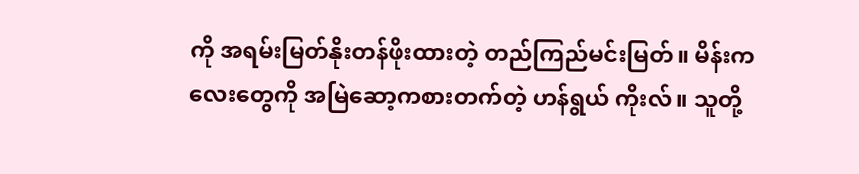ကို အရမ်းမြတ်နိုးတန်ဖိုးထားတဲ့ တည်ကြည်မင်းမြတ်။ မိန်းကလေးတွေကို အမြဲဆော့ကစားတက်တဲ့ ဟန်ရွယ် ကိုးလ်။ သူတို့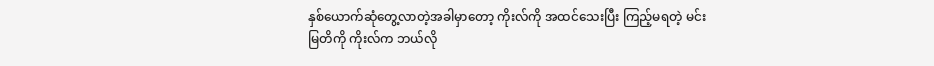နှစ်ယောက်ဆုံတွေ့လာတဲ့အခါမှာတော့ ကိုးလ်ကို အထင်သေးပြီး ကြည့်မရတဲ့ မင်းမြတိကို ကိုးလ်က ဘယ်လို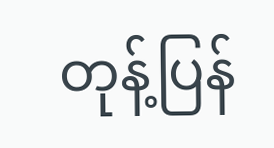တုန့်ပြန်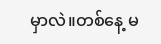မှာလဲ။တစ်နေ့ မ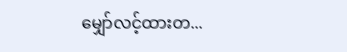မျှော်လင့်ထားတ...